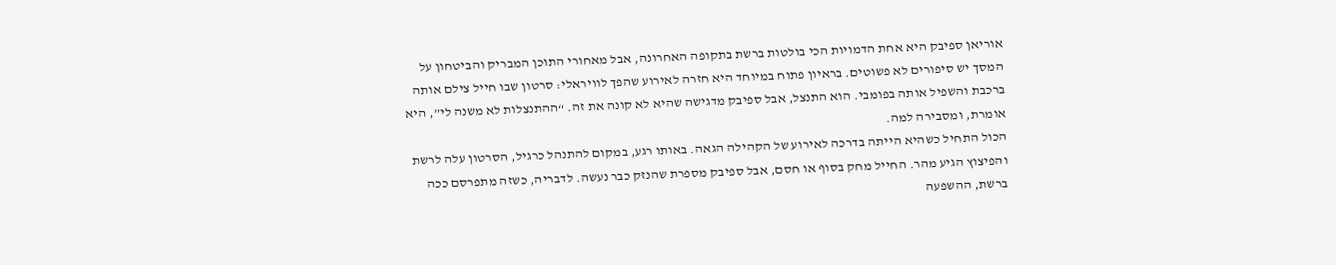אוריאן ספיבק היא אחת הדמויות הכי בולטות ברשת בתקופה האחרונה, אבל מאחורי התוכן המבריק והביטחון על המסך יש סיפורים לא פשוטים. בראיון פתוח במיוחד היא חזרה לאירוע שהפך לוויראלי: סרטון שבו חייל צילם אותה ברכבת והשפיל אותה בפומבי. הוא התנצל, אבל ספיבק מדגישה שהיא לא קונה את זה. “ההתנצלות לא משנה לי”, היא אומרת, ומסבירה למה.
הכול התחיל כשהיא הייתה בדרכה לאירוע של הקהילה הגאה. באותו רגע, במקום להתנהל כרגיל, הסרטון עלה לרשת והפיצוץ הגיע מהר. החייל מחק בסוף או חסם, אבל ספיבק מספרת שהנזק כבר נעשה. לדבריה, כשזה מתפרסם ככה ברשת, ההשפעה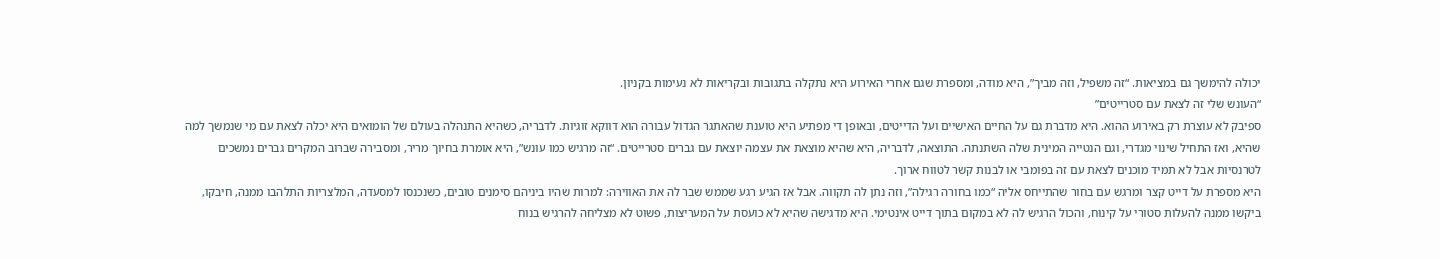יכולה להימשך גם במציאות. “זה משפיל, וזה מביך”, היא מודה, ומספרת שגם אחרי האירוע היא נתקלה בתגובות ובקריאות לא נעימות בקניון.
“העונש שלי זה לצאת עם סטרייטים”
ספיבק לא עוצרת רק באירוע ההוא. היא מדברת גם על החיים האישיים ועל הדייטים, ובאופן די מפתיע היא טוענת שהאתגר הגדול עבורה הוא דווקא זוגיות. לדבריה, כשהיא התנהלה בעולם של הומואים היא יכלה לצאת עם מי שנמשך למה שהיא, ואז התחיל שינוי מגדרי, וגם הנטייה המינית שלה השתנתה. התוצאה, לדבריה, היא שהיא מוצאת את עצמה יוצאת עם גברים סטרייטים. “זה מרגיש כמו עונש”, היא אומרת בחיוך מריר, ומסבירה שברוב המקרים גברים נמשכים לטרנסיות אבל לא תמיד מוכנים לצאת עם זה בפומבי או לבנות קשר לטווח ארוך.
היא מספרת על דייט קצר ומרגש עם בחור שהתייחס אליה “כמו בחורה רגילה”, וזה נתן לה תקווה. אבל אז הגיע רגע שממש שבר לה את האווירה: למרות שהיו ביניהם סימנים טובים, כשנכנסו למסעדה, המלצריות התלהבו ממנה, חיבקו, ביקשו ממנה להעלות סטורי על קינוח, והכול הרגיש לה לא במקום בתוך דייט אינטימי. היא מדגישה שהיא לא כועסת על המעריצות, פשוט לא מצליחה להרגיש בנוח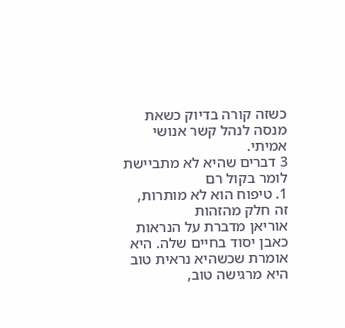כשזה קורה בדיוק כשאת מנסה לנהל קשר אנושי אמיתי.
3 דברים שהיא לא מתביישת לומר בקול רם
1. טיפוח הוא לא מותרות, זה חלק מהזהות
אוריאן מדברת על הנראות כאבן יסוד בחיים שלה. היא אומרת שכשהיא נראית טוב היא מרגישה טוב,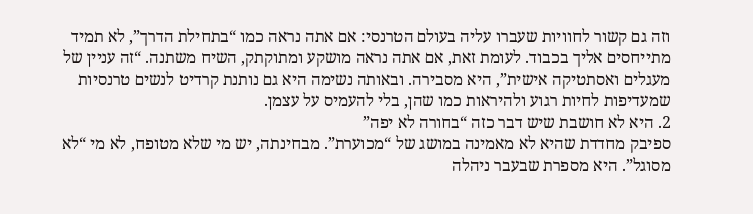וזה גם קשור לחוויות שעברו עליה בעולם הטרנסי: אם אתה נראה כמו “בתחילת הדרך”, לא תמיד מתייחסים אליך בכבוד. לעומת זאת, אם אתה נראה מושקע ומתוקתק, השיח משתנה. “זה עניין של מעגלים ואסתטיקה אישית”, היא מסבירה. ובאותה נשימה היא גם נותנת קרדיט לנשים טרנסיות שמעדיפות לחיות רגוע ולהיראות כמו שהן, בלי להעמיס על עצמן.
2. היא לא חושבת שיש דבר כזה “בחורה לא יפה”
ספיבק מחדדת שהיא לא מאמינה במושג של “מכוערת”. מבחינתה, יש מי שלא מטופח, לא מי “לא מסוגל”. היא מספרת שבעבר ניהלה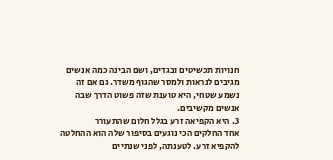חנויות תכשיטים ובגדים, ושם הבינה כמה אנשים מגיבים לנראות ולמסר שהגוף משדר. גם אם זה נשמע שטחי, היא טוענת שזה פשוט הדרך שבה אנשים מקשיבים.
3. היא הקפיאה זרע בגלל חלום שהתעורר
אחד החלקים הכי נוגעים בסיפור שלה הוא ההחלטה להקפיא זרע. לטענתה, לפני שנתיים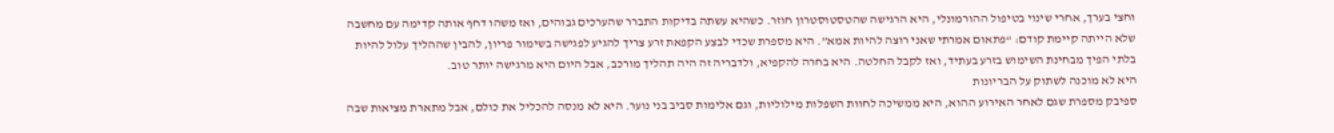וחצי בערך, אחרי שינוי בטיפול ההורמונלי, היא הרגישה שהטסטוסטרון חוזר. כשהיא עשתה בדיקות התברר שהערכים גבוהים, ואז משהו דחף אותה קדימה עם מחשבה שלא הייתה קיימת קודם: “פתאום אמרתי שאני רוצה להיות אמא”. היא מספרת שכדי לבצע הקפאת זרע צריך להגיע לפגישה בשימור פריון, להבין שההליך עלול להיות בלתי הפיך מבחינת השימוש בזרע בעתיד, ואז לקבל החלטה. היא בחרה להקפיא, ולדבריה זה היה תהליך מורכב, אבל היום היא מרגישה יותר טוב.
היא לא מוכנה לשתוק על הבריונות
ספיבק מספרת שגם לאחר האירוע ההוא, היא ממשיכה לחוות השפלות מילוליות, וגם אלימות סביב בני נוער. היא לא מנסה להכליל את כולם, אבל מתארת מציאות שבה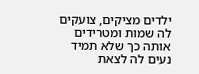ילדים מציקים, צועקים לה שמות ומטרידים אותה כך שלא תמיד נעים לה לצאת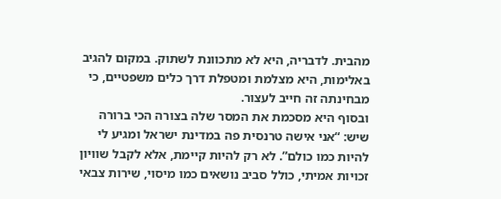מהבית. לדבריה, היא לא מתכוונת לשתוק. במקום להגיב באלימות, היא מצלמת ומטפלת דרך כלים משפטיים, כי מבחינתה זה חייב לעצור.
ובסוף היא מסכמת את המסר שלה בצורה הכי ברורה שיש: “אני אישה טרנסית פה במדינת ישראל ומגיע לי להיות כמו כולם”. לא רק להיות קיימת, אלא לקבל שוויון זכויות אמיתי, כולל סביב נושאים כמו מיסוי, שירות צבאי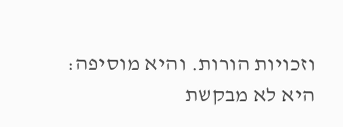וזכויות הורות. והיא מוסיפה: היא לא מבקשת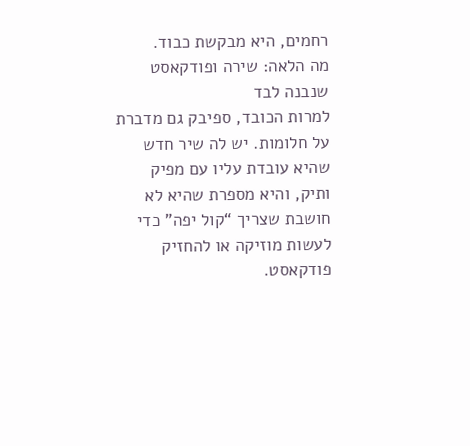רחמים, היא מבקשת כבוד.
מה הלאה: שירה ופודקאסט שנבנה לבד
למרות הכובד, ספיבק גם מדברת על חלומות. יש לה שיר חדש שהיא עובדת עליו עם מפיק ותיק, והיא מספרת שהיא לא חושבת שצריך “קול יפה” כדי לעשות מוזיקה או להחזיק פודקאסט.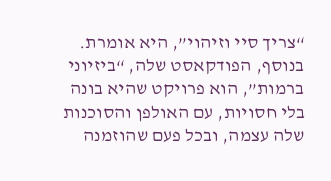“צריך סיי וזיהוי”, היא אומרת. בנוסף, הפודקאסט שלה, “ביזיוני ברמות”, הוא פרויקט שהיא בונה בלי חסויות, עם האולפן והסוכנות שלה עצמה, ובכל פעם שהוזמנה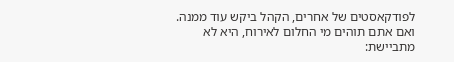לפודקאסטים של אחרים, הקהל ביקש עוד ממנה.
ואם אתם תוהים מי החלום לאירוח, היא לא מתביישת: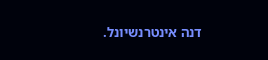דנה אינטרנשיונל.